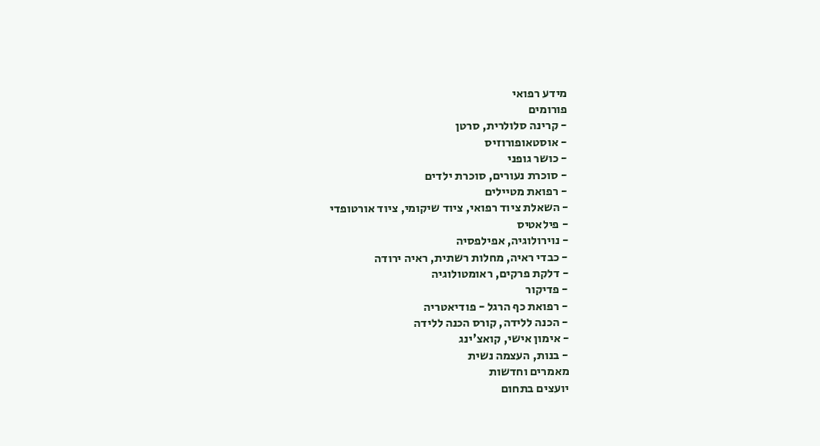מידע רפואי
פורומים
- קרינה סלולרית, סרטן
- אוסטאופורוזיס
- כושר גופני
- סוכרת נעורים, סוכרת ילדים
- רפואת מטיילים
- השאלת ציוד רפואי, ציוד שיקומי, ציוד אורטופדי
- פילאטיס
- נוירולוגיה, אפילפסיה
- כבדי ראיה, מחלות רשתית, ראיה ירודה
- דלקת פרקים, ראומטולוגיה
- פדיקור
- רפואת כף הרגל - פודיאטריה
- הכנה ללידה, קורס הכנה ללידה
- אימון אישי, קואצ'ינג
- בנות, העצמה נשית
מאמרים וחדשות
יועצים בתחום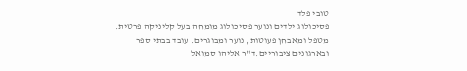טובי פלד
פסיכולוג ילדים ונוער פסיכולוג מומחה בעל קליניקה פרטית. מטפל ומאבחן פעוטות, נוער ומבוגרים. עובד בבתי ספר ובארגונים ציבוריים.ד"ר אליהו סמואל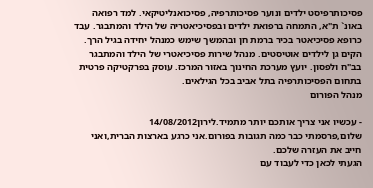פסיכותרפיסט ילדים ונוער פסיכותרפיה, פסיכואנליטיקאי. למד רפואה באונ` ת"א, התמחה ברפואת ילדים ובפסיכיאטריה של הילד והמתבגר. עבד כרופא פסיכיאטר בכיר ברמת חן ובהמשך שימש כמנהל יחידה בגיל הרך. הקים גן לילדים אוטיסטים. מנהל שירות פסיכיאטרי של הילד והמתבגר בב"ח ולפסון. יועץ מערכת החינוך באזור המרכז. עוסק בפרקטיקה פרטית בתחום הפסיכותרפיה בתל אביב בכל הגילאים.
מנהל הפורום

- עכשיו אני צריך אותכם יותר מתמיד.לירון14/08/2012
שלום,פרסמתי כבר כמה תגובות בפורום.אני כרגע בארצות הברית,ואני חייב את העזרה שלכם.
הגעתי לכאן כדי לעבוד עם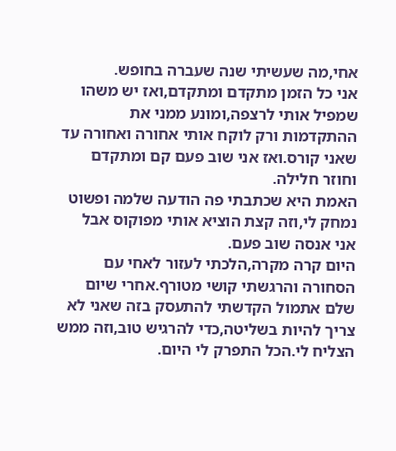אחי,מה שעשיתי שנה שעברה בחופש.
אני כל הזמן מתקדם ומתקדם,ואז יש משהו שמפיל אותי לרצפה,ומונע ממני את ההתקדמות ורק לוקח אותי אחורה ואחורה עד שאני קורס.ואז אני שוב פעם קם ומתקדם וחוזר חלילה.
האמת היא שכתבתי פה הודעה שלמה ופשוט נמחק לי,וזה קצת הוציא אותי מפוקוס אבל אני אנסה שוב פעם.
היום קרה מקרה,הלכתי לעזור לאחי עם הסחורה והרגשתי קושי מטורף.אחרי שיום שלם אתמול הקדשתי להתעסק בזה שאני לא צריך להיות בשליטה,כדי להרגיש טוב,וזה ממש הצליח לי.הכל התפרק לי היום.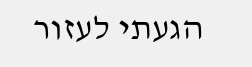הגעתי לעזור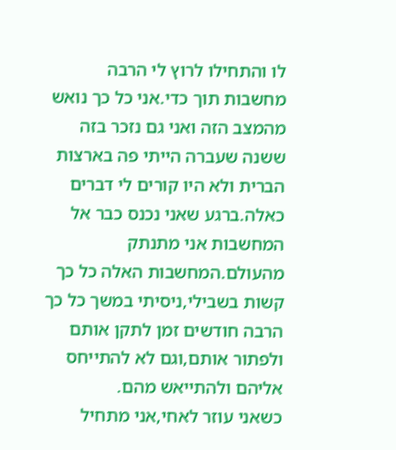לו והתחילו לרוץ לי הרבה מחשבות תוך כדי.אני כל כך נואש מהמצב הזה ואני גם נזכר בזה ששנה שעברה הייתי פה בארצות הברית ולא היו קורים לי דברים כאלה.ברגע שאני נכנס כבר אל המחשבות אני מתנתק מהעולם.המחשבות האלה כל כך קשות בשבילי,ניסיתי במשך כל כך הרבה חודשים זמן לתקן אותם ולפתור אותם,וגם לא להתייחס אליהם ולהתייאש מהם.
כשאני עוזר לאחי,אני מתחיל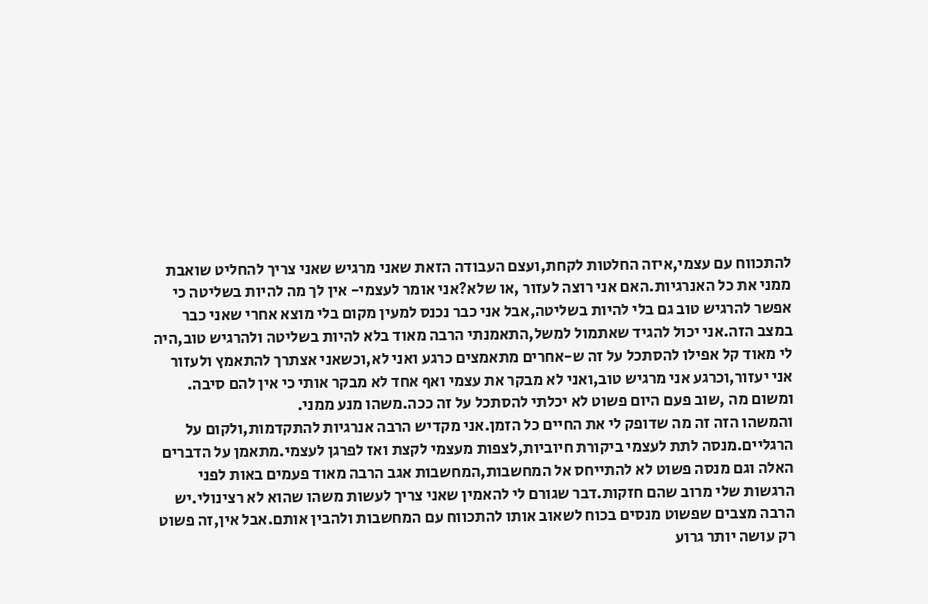להתכווח עם עצמי,איזה החלטות לקחת,ועצם העבודה הזאת שאני מרגיש שאני צריך להחליט שואבת ממני את כל האנרגיות.האם אני רוצה לעזור ,או שלא?אני אומר לעצמי- אין לך מה להיות בשליטה כי אפשר להרגיש טוב גם בלי להיות בשליטה,אבל אני כבר נכנס למעין מקום בלי מוצא אחרי שאני כבר במצב הזה.אני יכול להגיד שאתמול למשל,התאמנתי הרבה מאוד בלא להיות בשליטה ולהרגיש טוב,היה לי מאוד קל אפילו להסתכל על זה ש-אחרים מתאמצים כרגע ואני לא,וכשאני אצתרך להתאמץ ולעזור אני יעזור,וכרגע אני מרגיש טוב,ואני לא מבקר את עצמי ואף אחד לא מבקר אותי כי אין להם סיבה.
ומשום מה ,שוב פעם היום פשוט לא יכלתי להסתכל על זה ככה.משהו מנע ממני.
והמשהו הזה זה מה שדופק לי את החיים כל הזמן.אני מקדיש הרבה אנרגיות להתקדמות,ולקום על הרגליים.מנסה לתת לעצמי ביקורת חיוביות,לצפות מעצמי לקצת ואז לפרגן לעצמי.מתאמן על הדברים האלה וגם מנסה פשוט לא להתייחס אל המחשבות,המחשבות אגב הרבה מאוד פעמים באות לפני הרגשות שלי מרוב שהם חזקות.דבר שגורם לי להאמין שאני צריך לעשות משהו שהוא לא רצינולי.יש הרבה מצבים שפשוט מנסים בכוח לשאוב אותו להתכווח עם המחשבות ולהבין אותם.אבל אין,זה פשוט רק עושה יותר גרוע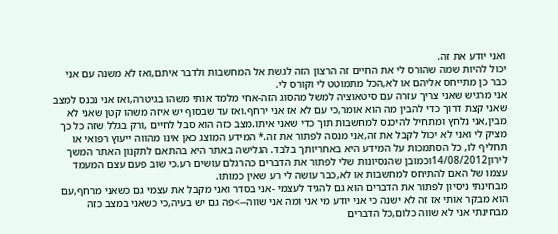ואני יודע את זה.
יכול להיות שמה שהורס לי את החיים זה הרצון הזה לגשת אל המחשבות ולדבר איתם,ואז לא משנה עם אני כבר כן מתייחס אליהם או לא,הכל מתמוטט לי וקורס לי.
אני מרגיש שאני צריך עזרה עם סיטאוציה למשל מהסוג הזה-אחי מלמד אותי משהו בגיטרה,ואז אני נכנס למצב שאני קצת דרוך כדי להבין מה הוא אומר,כי עם לא אז אני ירחף.ואז עד שבסוף יש איזה משהו קטן שאני לא מבין,אני נלחץ ומתחיל להיכנס למחשבות תוך כדי שאני איתו.מצב כזה הוא סבל לחיים ,ורק בגלל שזה כל כך מציק לי ואני לא יכול לקבל את זה,אני מנסה לפתור את זה.* המידע המוצג כאן אינו מהווה ייעוץ רפואי או תחליף לו, כל הסתמכות על המידע היא באחריותך בלבד. הגלישה באתר היא בהתאם לתקנון האתר המשך
לירון14/08/2012וכמובן שהנסיונות שלי לפתור את הדברים כהרגלם עושים רע.כי שוב פעם עצם המעמד עצמו של האם להתיחס למחשבות או לא,כבר עושה לי רע שאין כמותו.
מבחינתי ניסיון לפתור את הדברים הוא גם להגיד לעצמי -אני בסדר ואני מקבל את עצמי גם כשאני מרחף,עם הוא מבקר אותי אז זה לא ישנה כי אני יודע מי אני ומה אני שווה-->פה גם יש בעיה,כי כשאני במצב כזה מבחינתי אני לא שווה כלום,כל הדברים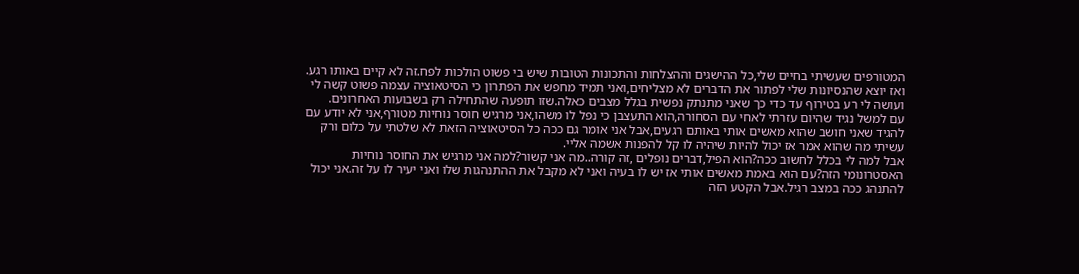המטורפים שעשיתי בחיים שלי,כל ההישגים וההצלחות והתכונות הטובות שיש בי פשוט הולכות לפח.זה לא קיים באותו רגע.
ואז יוצא שהנסיונות שלי לפתור את הדברים לא מצליחים,ואני תמיד מחפש את הפתרון כי הסיטאוציה עצמה פשוט קשה לי ועושה לי רע בטירוף עד כדי כך שאני מתנתק נפשית בגלל מצבים כאלה.שזו תופעה שהתחילה רק בשבועות האחרונים.
עם למשל נגיד שהיום עזרתי לאחי עם הסחורה,הוא התעצבן כי נפל לו משהו,אני מרגיש חוסר נוחיות מטורף,אני לא יודע עם להגיד שאני חושב שהוא מאשים אותי באותם רגעים,אבל אני אומר גם ככה כל הסיטאוציה הזאת לא שלטתי על כלום ורק עשיתי מה שהוא אמר אז יכול להיות שיהיה לו קל להפנות אשמה אליי.
אבל למה לי בכלל לחשוב ככה?הוא הפיל,דברים נופלים ,זה קורה..מה אני קשור?למה אני מרגיש את החוסר נוחיות האסטרונומי הזה?עם הוא באמת מאשים אותי אז יש לו בעיה ואני לא מקבל את ההתנהגות שלו ואני יעיר לו על זה.אני יכול להתנהג ככה במצב רגיל.אבל הקטע הזה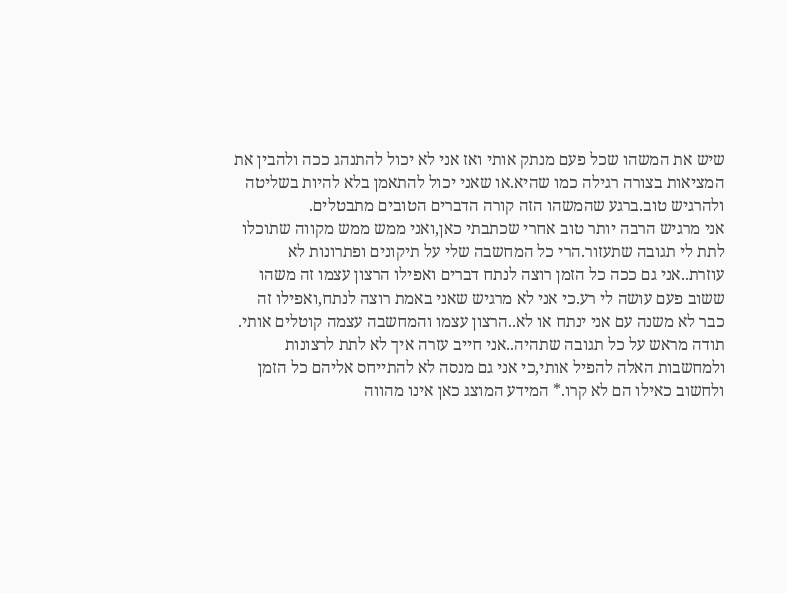שיש את המשהו שכל פעם מנתק אותי ואז אני לא יכול להתנהג ככה ולהבין את המציאות בצורה רגילה כמו שהיא.או שאני יכול להתאמן בלא להיות בשליטה ולהרגיש טוב.ברגע שהמשהו הזה קורה הדברים הטובים מתבטלים.
אני מרגיש הרבה יותר טוב אחרי שכתבתי כאן,ואני ממש ממש מקווה שתוכלו לתת לי תגובה שתעזור.הרי כל המחשבה שלי על תיקונים ופתרונות לא עוזרת..אני גם ככה כל הזמן רוצה לנתח דברים ואפילו הרצון עצמו זה משהו ששוב פעם עושה לי רע.כי אני לא מרגיש שאני באמת רוצה לנתח,ואפילו זה כבר לא משנה עם אני ינתח או לא..הרצון עצמו והמחשבה עצמה קוטלים אותי.
תודה מראש על כל תגובה שתהיה..אני חייב עזרה איך לא לתת לרצונות ולמחשבות האלה להפיל אותי,כי אני גם מנסה לא להתייחס אליהם כל הזמן ולחשוב כאילו הם לא קרו.* המידע המוצג כאן אינו מהווה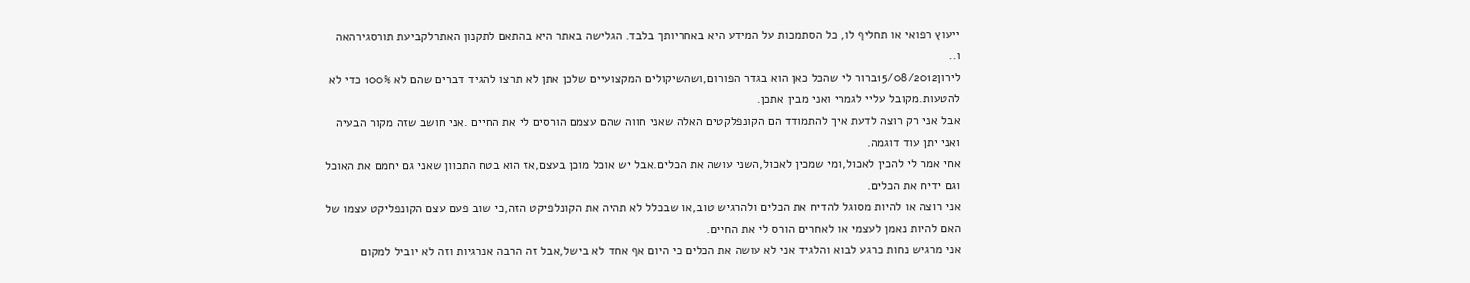ייעוץ רפואי או תחליף לו, כל הסתמכות על המידע היא באחריותך בלבד. הגלישה באתר היא בהתאם לתקנון האתרלקביעת תורסגירהאה ו..
לירון15/08/2012ברור לי שהכל כאן הוא בגדר הפורום,ושהשיקולים המקצועיים שלכן אתן לא תרצו להגיד דברים שהם לא 100% כדי לא להטעות.מקובל עליי לגמרי ואני מבין אתכן.
אבל אני רק רוצה לדעת איך להתמודד הם הקונפלקטים האלה שאני חווה שהם עצמם הורסים לי את החיים .אני חושב שזה מקור הבעיה ואני יתן עוד דוגמה.
אחי אמר לי להכין לאכול,ומי שמכין לאכול,השני עושה את הכלים.אבל יש אוכל מוכן בעצם,אז הוא בטח התכוון שאני גם יחמם את האוכל וגם ידיח את הכלים.
אני רוצה או להיות מסוגל להדיח את הכלים ולהרגיש טוב,או שבכלל לא תהיה את הקונלפיקט הזה,כי שוב פעם עצם הקונפליקט עצמו של האם להיות נאמן לעצמי או לאחרים הורס לי את החיים.
אני מרגיש נחות כרגע לבוא והלגיד אני לא עושה את הכלים כי היום אף אחד לא בישל,אבל זה הרבה אנרגיות וזה לא יוביל למקום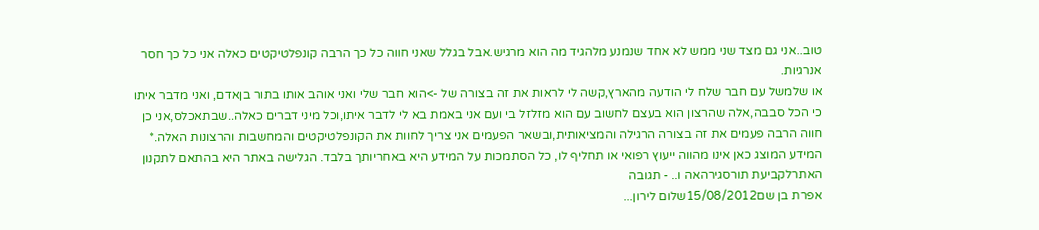טוב..אני גם מצד שני ממש לא אחד שנמנע מלהגיד מה הוא מרגיש.אבל בגלל שאני חווה כל כך הרבה קונפלטיקטים כאלה אני כל כך חסר אנרגיות.
או שלמשל עם חבר שלח לי הודעה מהארץ,קשה לי לראות את זה בצורה של ->הוא חבר שלי ואני אוהב אותו בתור בןאדם, ואני מדבר איתו כי הכל סבבה,אלה שהרצון הוא בעצם לחשוב עם הוא מזלזל בי ועם אני באמת בא לי לדבר איתו,וכל מיני דברים כאלה..שבתאכלס,אני כן חווה הרבה פעמים את זה בצורה הרגילה והמציאותית,ובשאר הפעמים אני צריך לחוות את הקונפלטיקטים והמחשבות והרצונות האלה.* המידע המוצג כאן אינו מהווה ייעוץ רפואי או תחליף לו, כל הסתמכות על המידע היא באחריותך בלבד. הגלישה באתר היא בהתאם לתקנון האתרלקביעת תורסגירהאה ו.. - תגובה
אפרת בן שם15/08/2012שלום לירון...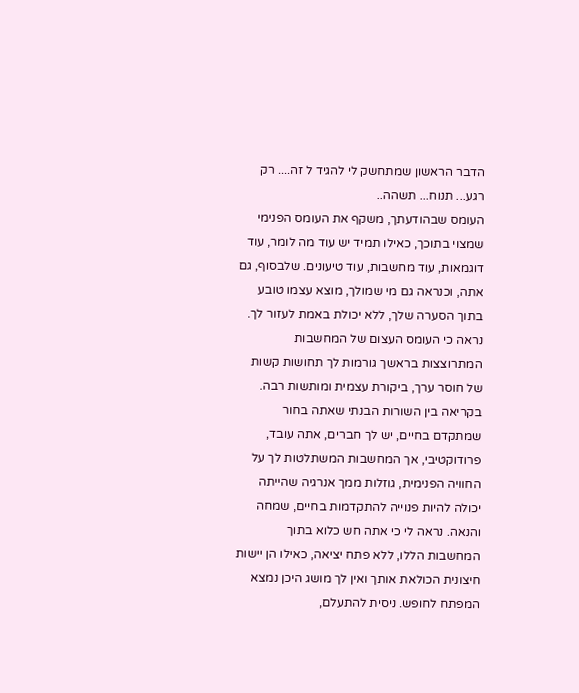הדבר הראשון שמתחשק לי להגיד ל זה.... רק רגע... תנוח... תשהה..
העומס שבהודעתך, משקף את העומס הפנימי שמצוי בתוכך, כאילו תמיד יש עוד מה לומר, עוד דוגמאות, עוד מחשבות, עוד טיעונים. שלבסוף, גם אתה, וכנראה גם מי שמולך, מוצא עצמו טובע בתוך הסערה שלך, ללא יכולת באמת לעזור לך.
נראה כי העומס העצום של המחשבות המתרוצצות בראשך גורמות לך תחושות קשות של חוסר ערך, ביקורת עצמית ומותשות רבה. בקריאה בין השורות הבנתי שאתה בחור שמתקדם בחיים, יש לך חברים, אתה עובד, פרודוקטיבי, אך המחשבות המשתלטות לך על החוויה הפנימית, גוזלות ממך אנרגיה שהייתה יכולה להיות פנוייה להתקדמות בחיים, שמחה והנאה. נראה לי כי אתה חש כלוא בתוך המחשבות הללו, ללא פתח יציאה, כאילו הן יישות חיצונית הכולאת אותך ואין לך מושג היכן נמצא המפתח לחופש. ניסית להתעלם,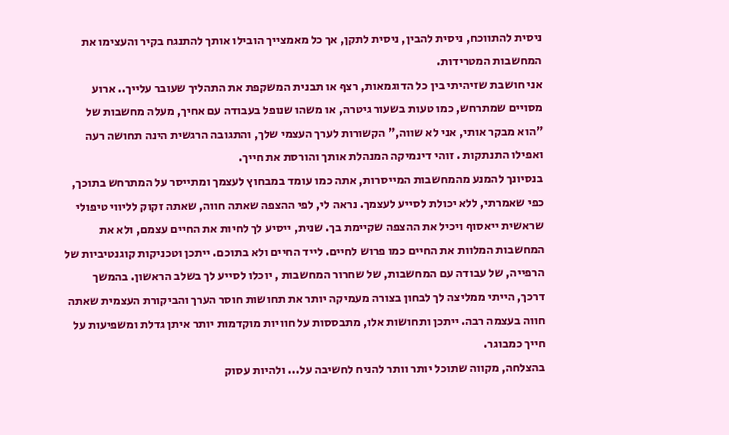ניסית להתווכח, ניסית להבין, ניסית לתקן, אך כל מאמצייך הובילו אותך להתנגח בקיר והעצימו את המחשבות המטרידות.
אני חושבת שזיהיתי בין כל הדוגמאות, רצף או תבנית המשקפת את התהליך שעובר עלייך.. ארוע מסויים שמתרחש, כמו טעות בשעור גיטרה, או משהו שנופל בעבודה עם אחיך, מעלה מחשבות של "הוא מבקר אותי, אני לא שווה," הקשורות לערך העצמי שלך, והתגובה הרגשית הינה תחושה רעה ואפילו התנתקות . זוהי דינמיקה המנהלת אותך והורסת את חייך.
בנסיונך להמנע מהמחשבות המייסרות, אתה כמו עומד במבחוץ לעצמך ומתייסר על המתרחש בתוכך, כפי שאמרתי, ללא יכולת לסייע לעצמך. נראה לי, לפי ההצפה שאתה חווה, שאתה זקוק לליווי טיפולי שראשית ייאסוף ויכיל את ההצפה שקיימת בך. שנית, ייסיע לך לחיות את החיים עצמם, ולא את המחשבות המלוות את החיים כמו פרוש לחיים. לייד החיים ולא בתוכם. ייתכן וטכניקות קוגנטיביות של הרפייה, של עבודה עם המחשבות, של שחרור המחשבות , יוכלו לסייע לך בשלב הראשון. בהמשך דרכך, הייתי ממליצה לך לבחון בצורה מעמיקה יותר את תחושות חוסר הערך והביקורת העצמית שאתה חווה בעצמה רבה. ייתכן ותחושות אלו, מתבססות על חוויות מוקדמות יותר איתן גדלת ומשפיעות על חייך כמבוגר.
בהצלחה, מקווה שתוכל יותר וותר להניח לחשיבה על... ולהיות עסוק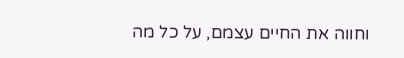וחווה את החיים עצמם, על כל מה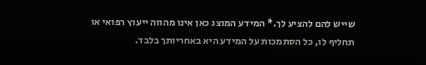שייש להם להציע לך.* המידע המוצג כאן אינו מהווה ייעוץ רפואי או תחליף לו, כל הסתמכות על המידע היא באחריותך בלבד.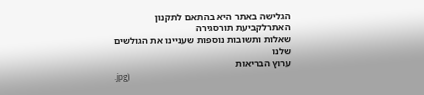הגלישה באתר היא בהתאם לתקנון האתרלקביעת תורסגירה
שאלות ותשובות נוספות שעניינו את הגולשים שלנו
ערוץ הבריאות
.jpg)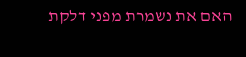האם את נשמרת מפני דלקת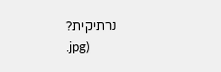נרתיקית?
.jpg)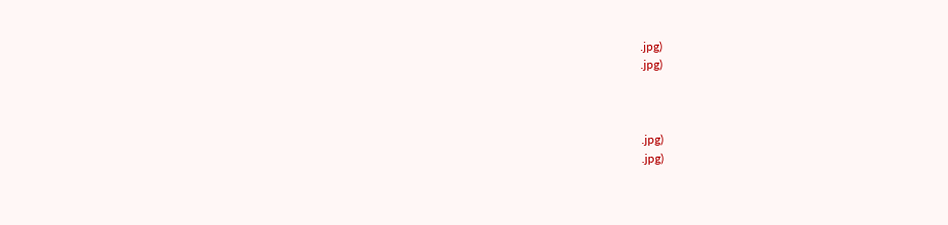.jpg)
.jpg)



.jpg)
.jpg)